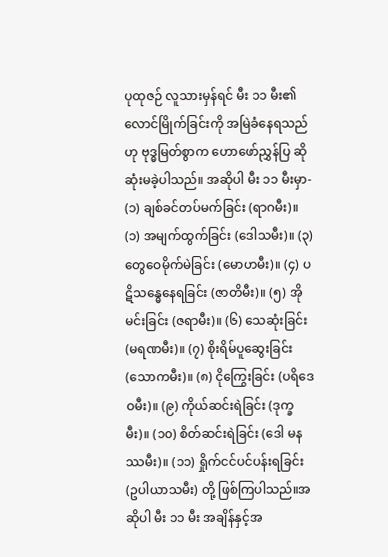ပုထုဇဉ် လူသားမှန်ရင် မီး ၁၁ မီး၏ လောင်မြိုက်ခြင်းကို အမြဲခံနေရသည်ဟု ဗုဒ္ဓမြတ်စွာက ဟောဖော်ညွှန်ပြ ဆိုဆုံးမခဲ့ပါသည်။ အဆိုပါ မီး ၁၁ မီးမှာ- (၁) ချစ်ခင်တပ်မက်ခြင်း (ရာဂမီး)။ (၁) အမျက်ထွက်ခြင်း (ဒေါသမီး)။ (၃) တွေဝေမိုက်မဲခြင်း (မောဟမီး)။ (၄) ပဋိသန္ဓေနေရခြင်း (ဇာတိမီး)။ (၅) အိုမင်းခြင်း (ဇရာမီး)။ (၆) သေဆုံးခြင်း (မရဏမီး)။ (၇) စိုးရိမ်ပူဆွေးခြင်း (သောကမီး)။ (၈) ငိုကြွေးခြင်း (ပရိဒေဝမီး)။ (၉) ကိုယ်ဆင်းရဲခြင်း (ဒုက္ခမီး)။ (၁၀) စိတ်ဆင်းရဲခြင်း (ဒေါ မနဿမီး)။ (၁၁) ရှိုက်ငင်ပင်ပန်းရခြင်း (ဥပါယာသမီး) တို့ ဖြစ်ကြပါသည်။အဆိုပါ မီး ၁၁ မီး အချိန်နှင့်အ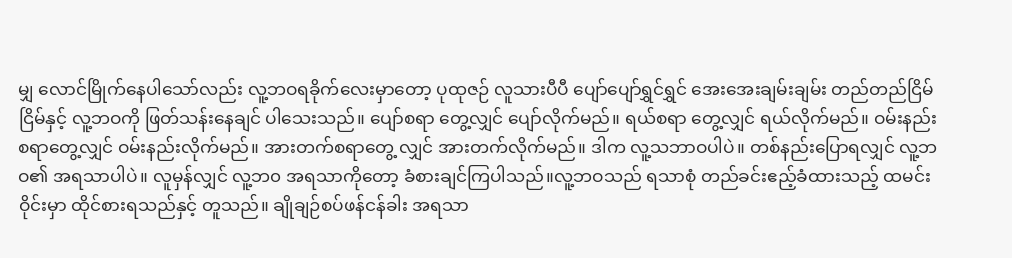မျှ လောင်မြိုက်နေပါသော်လည်း လူ့ဘဝရခိုက်လေးမှာတော့ ပုထုဇဉ် လူသားပီပီ ပျော်ပျော်ရွှင်ရွှင် အေးအေးချမ်းချမ်း တည်တည်ငြိမ်ငြိမ်နှင့် လူ့ဘဝကို ဖြတ်သန်းနေချင် ပါသေးသည်။ ပျော်စရာ တွေ့လျှင် ပျော်လိုက်မည်။ ရယ်စရာ တွေ့လျှင် ရယ်လိုက်မည်။ ဝမ်းနည်းစရာတွေ့လျှင် ဝမ်းနည်းလိုက်မည်။ အားတက်စရာတွေ့ လျှင် အားတက်လိုက်မည်။ ဒါက လူ့သဘာဝပါပဲ။ တစ်နည်းပြောရလျှင် လူ့ဘဝ၏ အရသာပါပဲ။ လူမှန်လျှင် လူ့ဘ၀ အရသာကိုတော့ ခံစားချင်ကြပါသည်။လူ့ဘဝသည် ရသာစုံ တည်ခင်းဧည့်ခံထားသည့် ထမင်းဝိုင်းမှာ ထိုင်စားရသည်နှင့် တူသည်။ ချိုချဉ်စပ်ဖန်ငန်ခါး အရသာ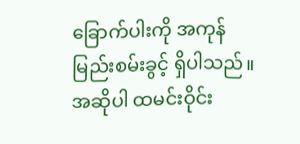ခြောက်ပါးကို အကုန်မြည်းစမ်းခွင့် ရှိပါသည်။ အဆိုပါ ထမင်းဝိုင်း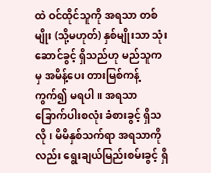ထဲ ဝင်ထိုင်သူကို အရသာ တစ်မျိုး (သို့မဟုတ်) နှစ်မျိုးသာ သုံးဆောင်ခွင့် ရှိသည်ဟု မည်သူကမှ အမိန့်ပေး တားမြစ်ကန့်ကွက်၍ မရပါ။ အရသာ ခြောက်ပါးစလုံး ခံစားခွင့် ရှိသလို၊ မိမိနှစ်သက်ရာ အရသာကိုလည်း ရွေးချယ်မြည်းစမ်းခွင့် ရှိ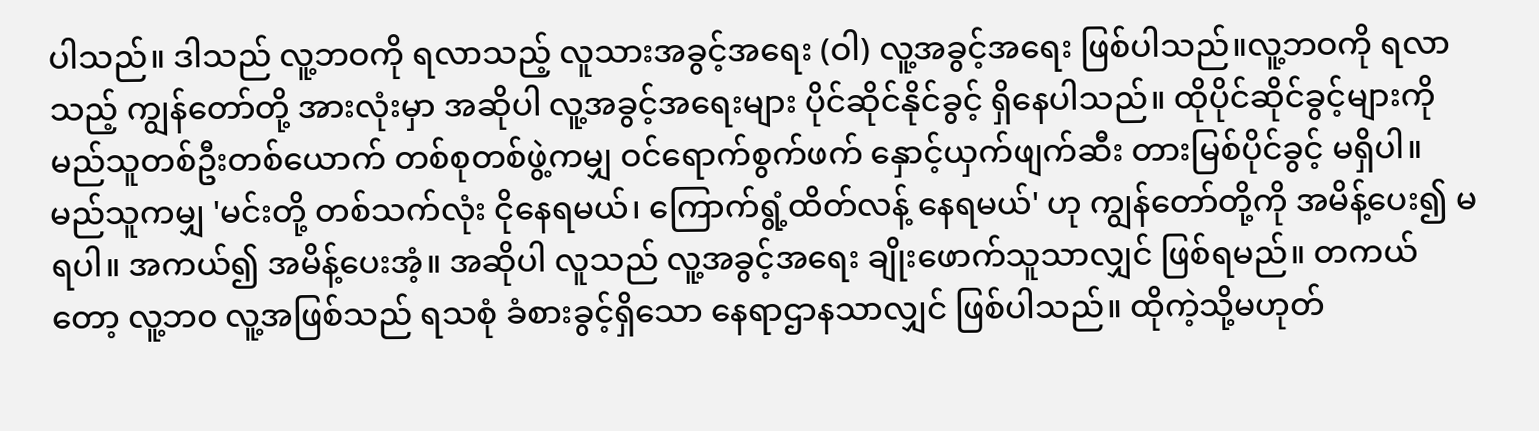ပါသည်။ ဒါသည် လူ့ဘဝကို ရလာသည့် လူသားအခွင့်အရေး (ဝါ) လူ့အခွင့်အရေး ဖြစ်ပါသည်။လူ့ဘဝကို ရလာသည့် ကျွန်တော်တို့ အားလုံးမှာ အဆိုပါ လူ့အခွင့်အရေးများ ပိုင်ဆိုင်နိုင်ခွင့် ရှိနေပါသည်။ ထိုပိုင်ဆိုင်ခွင့်များကို မည်သူတစ်ဦးတစ်ယောက် တစ်စုတစ်ဖွဲ့ကမျှ ဝင်ရောက်စွက်ဖက် နှောင့်ယှက်ဖျက်ဆီး တားမြစ်ပိုင်ခွင့် မရှိပါ။ မည်သူကမျှ 'မင်းတို့ တစ်သက်လုံး ငိုနေရမယ်၊ ကြောက်ရွံ့ထိတ်လန့် နေရမယ်' ဟု ကျွန်တော်တို့ကို အမိန့်ပေး၍ မရပါ။ အကယ်၍ အမိန့်ပေးအံ့။ အဆိုပါ လူသည် လူ့အခွင့်အရေး ချိုးဖောက်သူသာလျှင် ဖြစ်ရမည်။ တကယ်တော့ လူ့ဘ၀ လူ့အဖြစ်သည် ရသစုံ ခံစားခွင့်ရှိသော နေရာဌာနသာလျှင် ဖြစ်ပါသည်။ ထိုကဲ့သို့မဟုတ်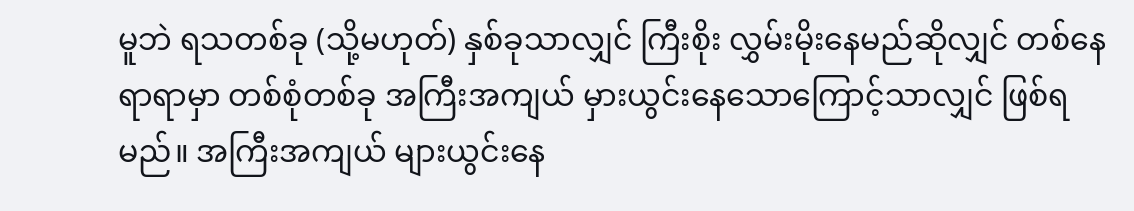မူဘဲ ရသတစ်ခု (သို့မဟုတ်) နှစ်ခုသာလျှင် ကြီးစိုး လွှမ်းမိုးနေမည်ဆိုလျှင် တစ်နေရာရာမှာ တစ်စုံတစ်ခု အကြီးအကျယ် မှားယွင်းနေသောကြောင့်သာလျှင် ဖြစ်ရမည်။ အကြီးအကျယ် များယွင်းနေ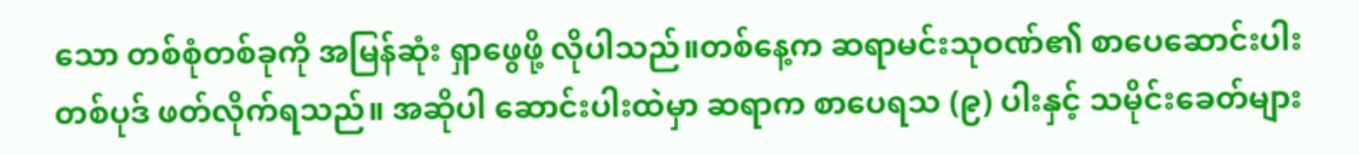သော တစ်စုံတစ်ခုကို အမြန်ဆုံး ရှာဖွေဖို့ လိုပါသည်။တစ်နေ့က ဆရာမင်းသုဝဏ်၏ စာပေဆောင်းပါး တစ်ပုဒ် ဖတ်လိုက်ရသည်။ အဆိုပါ ဆောင်းပါးထဲမှာ ဆရာက စာပေရသ (၉) ပါးနှင့် သမိုင်းခေတ်များ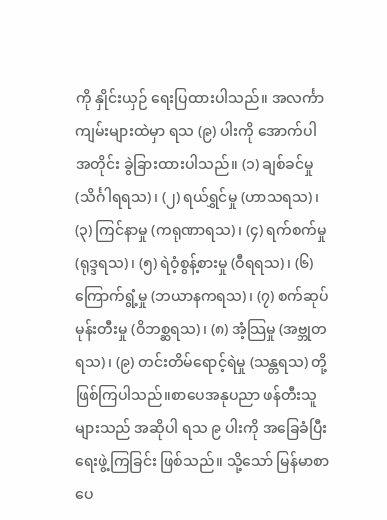ကို နှိုင်းယှဉ် ရေးပြထားပါသည်။ အလင်္ကာ ကျမ်းများထဲမှာ ရသ (၉) ပါးကို အောက်ပါအတိုင်း ခွဲခြားထားပါသည်။ (၁) ချစ်ခင်မှု (သိင်္ဂါရရသ)၊ (၂) ရယ်ရွှင်မှု (ဟာသရသ)၊ (၃) ကြင်နာမှု (ကရုဏာရသ)၊ (၄) ရက်စက်မှု (ရုဒ္ဒရသ)၊ (၅) ရဲဝံ့စွန့်စားမှု (ဝီရရသ)၊ (၆) ကြောက်ရွံ့မှု (ဘယာနကရသ)၊ (၇) စက်ဆုပ်မုန်းတီးမှု (ဝိဘစ္ဆရသ)၊ (၈) အံ့သြမှု (အဗ္ဘုတရသ)၊ (၉) တင်းတိမ်ရောင့်ရဲမှု (သန္တရသ) တို့ ဖြစ်ကြပါသည်။စာပေအနုပညာ ဖန်တီးသူများသည် အဆိုပါ ရသ ၉ ပါးကို အခြေခံပြီး ရေးဖွဲ့ကြခြင်း ဖြစ်သည်။ သို့သော် မြန်မာစာပေ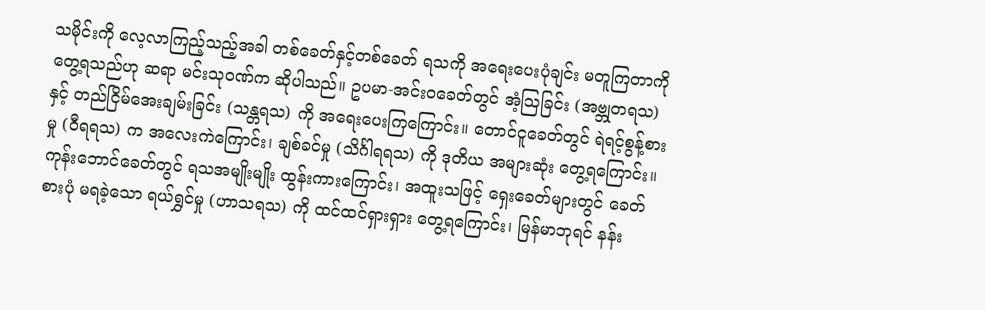သမိုင်းကို လေ့လာကြည့်သည့်အခါ တစ်ခေတ်နှင့်တစ်ခေတ် ရသကို အရေးပေးပုံချင်း မတူကြတာကို တွေ့ရသည်ဟု ဆရာ မင်းသုဝဏ်က ဆိုပါသည်။ ဥပမာ-အင်းဝခေတ်တွင် အံ့သြခြင်း (အဗ္ဘုတရသ)နှင့် တည်ငြိမ်အေးချမ်းခြင်း (သန္တရသ) ကို အရေးပေးကြကြောင်း။ တောင်ငူခေတ်တွင် ရဲရင့်စွန့်စားမှု (ဝီရရသ) က အလေးကဲကြောင်း၊ ချစ်ခင်မှု (သိင်္ဂါရရသ) ကို ဒုတိယ အများဆုံး တွေ့ရကြောင်း။ ကုန်းဘောင်ခေတ်တွင် ရသအမျိုးမျိုး ထွန်းကားကြောင်း၊ အထူးသဖြင့် ရှေးခေတ်များတွင် ခေတ်စားပုံ မရခဲ့သော ရယ်ရွှင်မှု (ဟာသရသ) ကို ထင်ထင်ရှားရှား တွေ့ရကြောင်း၊ မြန်မာဘုရင် နန်း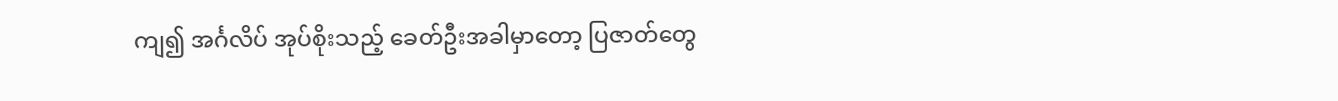ကျ၍ အင်္ဂလိပ် အုပ်စိုးသည့် ခေတ်ဦးအခါမှာတော့ ပြဇာတ်တွေ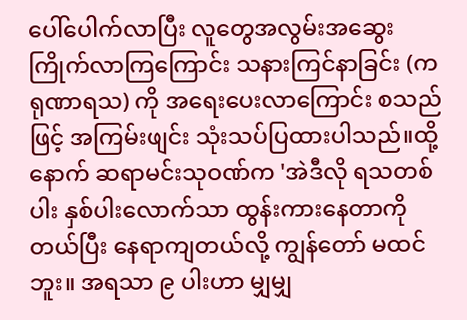ပေါ်ပေါက်လာပြီး လူတွေအလွမ်းအဆွေး ကြိုက်လာကြကြောင်း သနားကြင်နာခြင်း (ကရုဏာရသ) ကို အရေးပေးလာကြောင်း စသည်ဖြင့် အကြမ်းဖျင်း သုံးသပ်ပြထားပါသည်။ထို့နောက် ဆရာမင်းသုဝဏ်က 'အဲဒီလို ရသတစ်ပါး နှစ်ပါးလောက်သာ ထွန်းကားနေတာကို တယ်ပြီး နေရာကျတယ်လို့ ကျွန်တော် မထင်ဘူး။ အရသာ ၉ ပါးဟာ မျှမျှ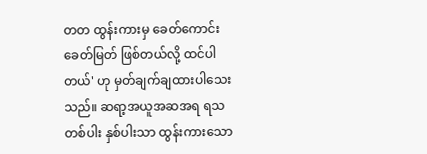တတ ထွန်းကားမှ ခေတ်ကောင်းခေတ်မြတ် ဖြစ်တယ်လို့ ထင်ပါတယ်' ဟု မှတ်ချက်ချထားပါသေးသည်။ ဆရာ့အယူအဆအရ ရသတစ်ပါး နှစ်ပါးသာ ထွန်းကားသော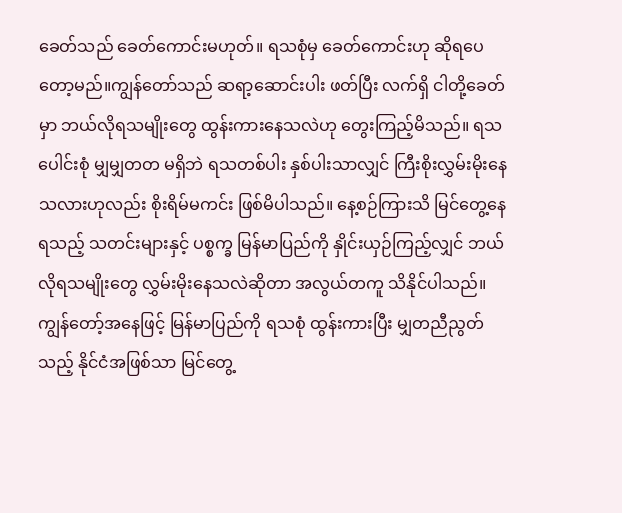ခေတ်သည် ခေတ်ကောင်းမဟုတ်။ ရသစုံမှ ခေတ်ကောင်းဟု ဆိုရပေတော့မည်။ကျွန်တော်သည် ဆရာ့ဆောင်းပါး ဖတ်ပြီး လက်ရှိ ငါတို့ခေတ်မှာ ဘယ်လိုရသမျိုးတွေ ထွန်းကားနေသလဲဟု တွေးကြည့်မိသည်။ ရသပေါင်းစုံ မျှမျှတတ မရှိဘဲ ရသတစ်ပါး နှစ်ပါးသာလျှင် ကြီးစိုးလွှမ်းမိုးနေသလားဟုလည်း စိုးရိမ်မကင်း ဖြစ်မိပါသည်။ နေ့စဉ်ကြားသိ မြင်တွေ့နေရသည့် သတင်းများနှင့် ပစ္စက္ခ မြန်မာပြည်ကို နှိုင်းယှဉ်ကြည့်လျှင် ဘယ်လိုရသမျိုးတွေ လွှမ်းမိုးနေသလဲဆိုတာ အလွယ်တကူ သိနိုင်ပါသည်။ကျွန်တော့်အနေဖြင့် မြန်မာပြည်ကို ရသစုံ ထွန်းကားပြီး မျှတညီညွတ်သည့် နိုင်ငံအဖြစ်သာ မြင်တွေ့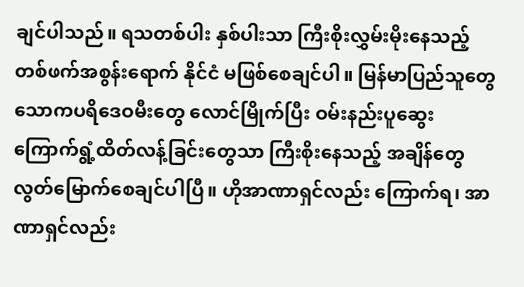ချင်ပါသည်။ ရသတစ်ပါး နှစ်ပါးသာ ကြီးစိုးလွှမ်းမိုးနေသည့် တစ်ဖက်အစွန်းရောက် နိုင်ငံ မဖြစ်စေချင်ပါ။ မြန်မာပြည်သူတွေ သောကပရိဒေဝမီးတွေ လောင်မြိုက်ပြီး ဝမ်းနည်းပူဆွေး ကြောက်ရွံ့ထိတ်လန့်ခြင်းတွေသာ ကြီးစိုးနေသည့် အချိန်တွေ လွတ်မြောက်စေချင်ပါပြီ။ ဟိုအာဏာရှင်လည်း ကြောက်ရ၊ အာဏာရှင်လည်း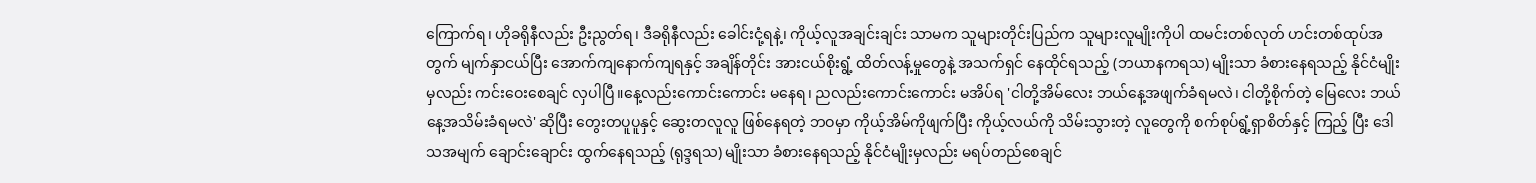ကြောက်ရ၊ ဟိုခရိုနီလည်း ဦးညွတ်ရ၊ ဒီခရိုနီလည်း ခေါင်းငုံ့ရနဲ့၊ ကိုယ့်လူအချင်းချင်း သာမက သူများတိုင်းပြည်က သူများလူမျိုးကိုပါ ထမင်းတစ်လုတ် ဟင်းတစ်ထုပ်အတွက် မျက်နှာငယ်ပြီး အောက်ကျနောက်ကျရနှင့် အချိန်တိုင်း အားငယ်စိုးရွံ့ ထိတ်လန့်မှုတွေနဲ့ အသက်ရှင် နေထိုင်ရသည့် (ဘယာနကရသ) မျိုးသာ ခံစားနေရသည့် နိုင်ငံမျိုးမှလည်း ကင်းဝေးစေချင် လှပါပြီ။နေ့လည်းကောင်းကောင်း မနေရ၊ ညလည်းကောင်းကောင်း မအိပ်ရ 'ငါတို့အိမ်လေး ဘယ်နေ့အဖျက်ခံရမလဲ၊ ငါတို့စိုက်တဲ့ မြေလေး ဘယ်နေ့အသိမ်းခံရမလဲ' ဆိုပြီး တွေးတပူပူနှင့် ဆွေးတလူလူ ဖြစ်နေရတဲ့ ဘဝမှာ ကိုယ့်အိမ်ကိုဖျက်ပြီး ကိုယ့်လယ်ကို သိမ်းသွားတဲ့ လူတွေကို စက်စုပ်ရွံ့ရှာစိတ်နှင့် ကြည့် ပြီး ဒေါသအမျက် ချောင်းချောင်း ထွက်နေရသည့် (ရုဒ္ဒရသ) မျိုးသာ ခံစားနေရသည့် နိုင်ငံမျိုးမှလည်း မရပ်တည်စေချင်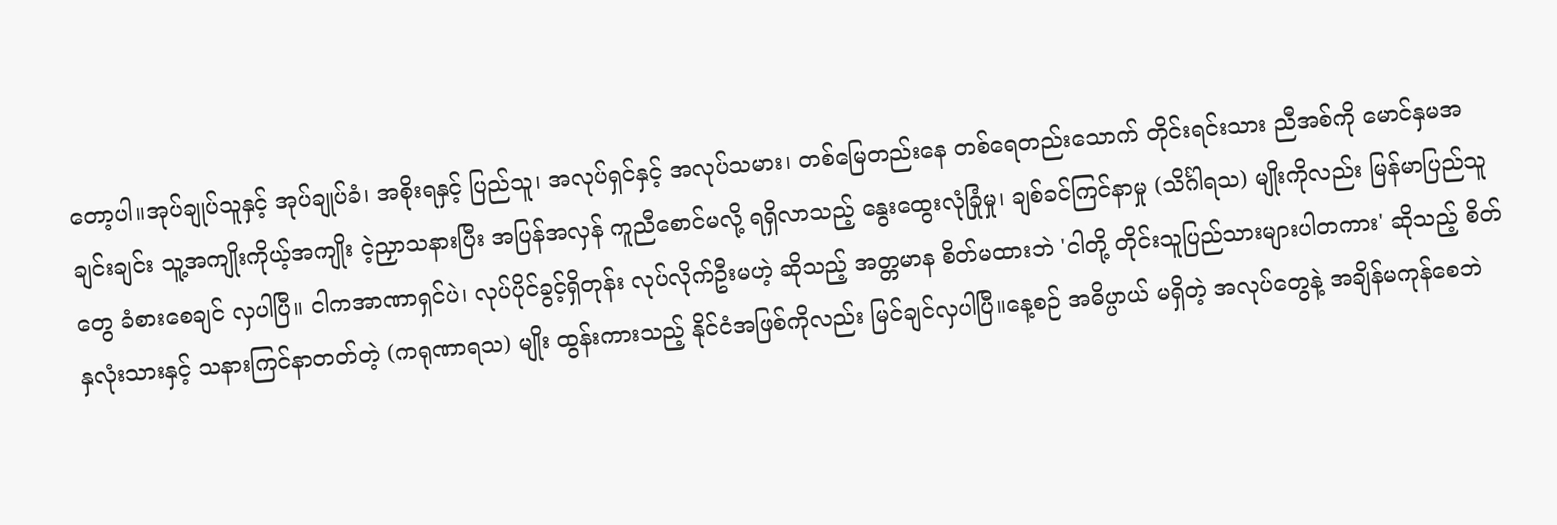တော့ပါ။အုပ်ချုပ်သူနှင့် အုပ်ချုပ်ခံ၊ အစိုးရနှင့် ပြည်သူ၊ အလုပ်ရှင်နှင့် အလုပ်သမား၊ တစ်မြေတည်းနေ တစ်ရေတည်းသောက် တိုင်းရင်းသား ညီအစ်ကို မောင်နှမအချင်းချင်း သူ့အကျိုးကိုယ့်အကျိုး ငဲ့ညှာသနားပြီး အပြန်အလှန် ကူညီစောင်မလို့ ရရှိလာသည့် နွေးထွေးလုံခြုံမှု၊ ချစ်ခင်ကြင်နာမှု (သိင်္ဂါရသ) မျိုးကိုလည်း မြန်မာပြည်သူတွေ ခံစားစေချင် လှပါပြီ။ ငါကအာဏာရှင်ပဲ၊ လုပ်ပိုင်ခွင့်ရှိတုန်း လုပ်လိုက်ဦးမဟဲ့ ဆိုသည့် အတ္တမာန စိတ်မထားဘဲ 'ငါတို့ တိုင်းသူပြည်သားများပါတကား' ဆိုသည့် စိတ်နှလုံးသားနှင့် သနားကြင်နာတတ်တဲ့ (ကရုဏာရသ) မျိုး ထွန်းကားသည့် နိုင်ငံအဖြစ်ကိုလည်း မြင်ချင်လှပါပြီ။နေ့စဉ် အဓိပ္ပာယ် မရှိတဲ့ အလုပ်တွေနဲ့ အချိန်မကုန်စေဘဲ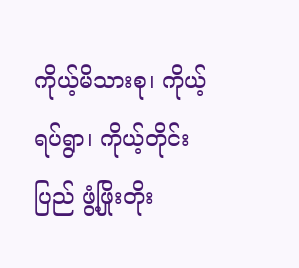ကိုယ့်မိသားစု၊ ကိုယ့်ရပ်ရွာ၊ ကိုယ့်တိုင်းပြည် ဖွံ့ဖြိုးတိုး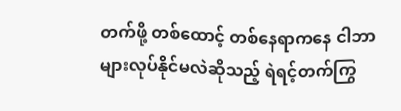တက်ဖို့ တစ်ထောင့် တစ်နေရာကနေ ငါဘာများလုပ်နိုင်မလဲဆိုသည့် ရဲရင့်တက်ကြွ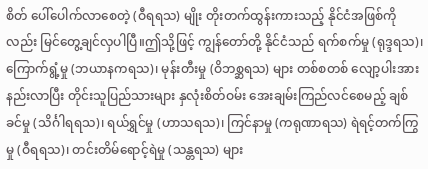စိတ် ပေါ်ပေါက်လာစေတဲ့ (ဝီရရသ) မျိုး တိုးတက်ထွန်းကားသည့် နိုင်ငံအဖြစ်ကိုလည်း မြင်တွေ့ချင်လှပါပြီ။ဤသို့ဖြင့် ကျွန်တော်တို့ နိုင်ငံသည် ရက်စက်မှု (ရုဒ္ဒရသ)၊ ကြောက်ရွံ့မှု (ဘယာနကရသ)၊ မုန်းတီးမှု (ဝိဘစ္ဆရသ) များ တစ်စတစ် လျော့ပါးအားနည်းလာပြီး တိုင်းသူပြည်သားများ နှလုံးစိတ်ဝမ်း အေးချမ်းကြည်လင်စေမည့် ချစ်ခင်မှု (သိင်္ဂါရရသ)၊ ရယ်ရွှင်မှု (ဟာသရသ)၊ ကြင်နာမှု (ကရုဏာရသ) ရဲရင့်တက်ကြွမှု (ဝီရရသ)၊ တင်းတိမ်ရောင့်ရဲမှု (သန္တရသ) များ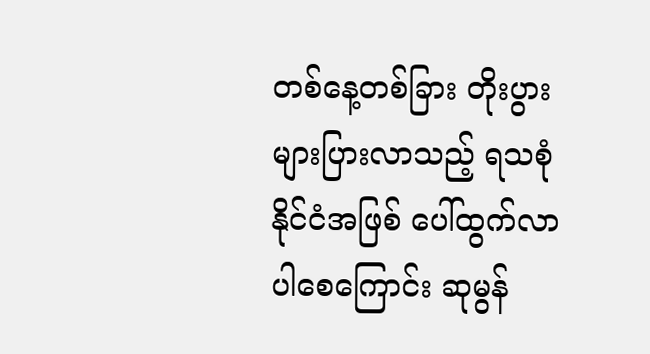တစ်နေ့တစ်ခြား တိုးပွားများပြားလာသည့် ရသစုံ နိုင်ငံအဖြစ် ပေါ်ထွက်လာပါစေကြောင်း ဆုမွန်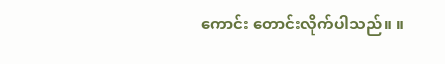ကောင်း တောင်းလိုက်ပါသည်။ ။